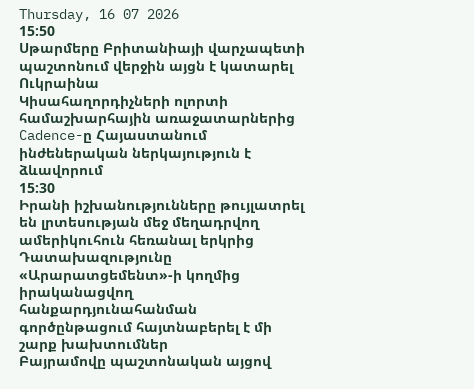Thursday, 16 07 2026
15:50
Սթարմերը Բրիտանիայի վարչապետի պաշտոնում վերջին այցն է կատարել Ուկրաինա
Կիսահաղորդիչների ոլորտի համաշխարհային առաջատարներից Cadence-ը Հայաստանում ինժեներական ներկայություն է ձևավորում
15:30
Իրանի իշխանությունները թույլատրել են լրտեսության մեջ մեղադրվող ամերիկուհուն հեռանալ երկրից
Դատախազությունը «Արարատցեմենտ»-ի կողմից իրականացվող հանքարդյունահանման գործընթացում հայտնաբերել է մի շարք խախտումներ
Բայրամովը պաշտոնական այցով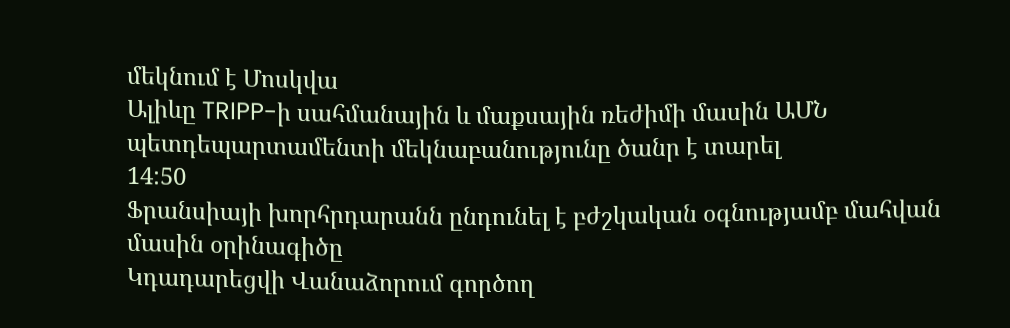մեկնում է Մոսկվա
Ալիևը TRIPP-ի սահմանային և մաքսային ռեժիմի մասին ԱՄՆ պետդեպարտամենտի մեկնաբանությունը ծանր է տարել
14:50
Ֆրանսիայի խորհրդարանն ընդունել է բժշկական օգնությամբ մահվան մասին օրինագիծը
Կդադարեցվի Վանաձորում գործող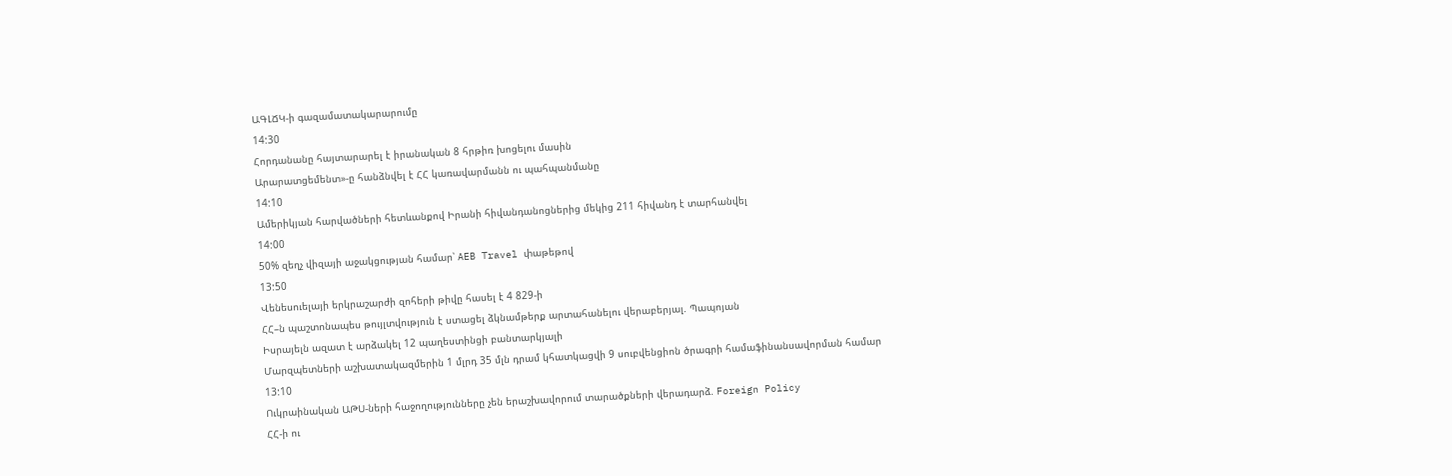ԱԳԼՃԿ-ի գազամատակարարումը
14:30
Հորդանանը հայտարարել է իրանական 8 հրթիռ խոցելու մասին
Արարատցեմենտ»-ը հանձնվել է ՀՀ կառավարմանն ու պահպանմանը
14:10
Ամերիկյան հարվածների հետևանքով Իրանի հիվանդանոցներից մեկից 211 հիվանդ է տարհանվել
14:00
50% զեղչ վիզայի աջակցության համար՝ AEB Travel փաթեթով
13:50
Վենեսուելայի երկրաշարժի զոհերի թիվը հասել է 4 829-ի
ՀՀ–ն պաշտոնապես թույլտվություն է ստացել ձկնամթերք արտահանելու վերաբերյալ. Պապոյան
Իսրայելն ազատ է արձակել 12 պաղեստինցի բանտարկյալի
Մարզպետների աշխատակազմերին 1 մլրդ 35 մլն դրամ կհատկացվի 9 սուբվենցիոն ծրագրի համաֆինանսավորման համար
13:10
Ուկրաինական ԱԹՍ-ների հաջողությունները չեն երաշխավորում տարածքների վերադարձ. Foreign Policy
ՀՀ-ի ու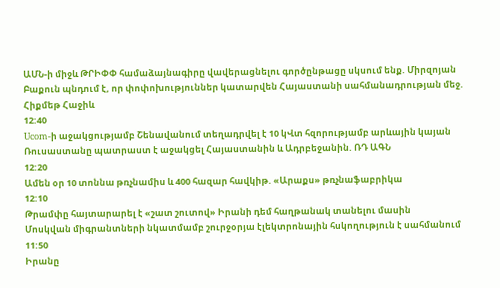ԱՄՆ-ի միջև ԹՐԻՓՓ համաձայնագիրը վավերացնելու գործընթացը սկսում ենք. Միրզոյան
Բաքուն պնդում է, որ փոփոխություններ կատարվեն Հայաստանի սահմանադրության մեջ. Հիքմեթ Հաջիև
12:40
Ucom-ի աջակցությամբ Շենավանում տեղադրվել է 10 կՎտ հզորությամբ արևային կայան
Ռուսաստանը պատրաստ է աջակցել Հայաստանին և Ադրբեջանին. ՌԴ ԱԳՆ
12:20
Ամեն օր 10 տոննա թռչնամիս և 400 հազար հավկիթ. «Արաքս» թռչնաֆաբրիկա
12:10
Թրամփը հայտարարել է «շատ շուտով» Իրանի դեմ հաղթանակ տանելու մասին
Մոսկվան միգրանտների նկատմամբ շուրջօրյա էլեկտրոնային հսկողություն է սահմանում
11:50
Իրանը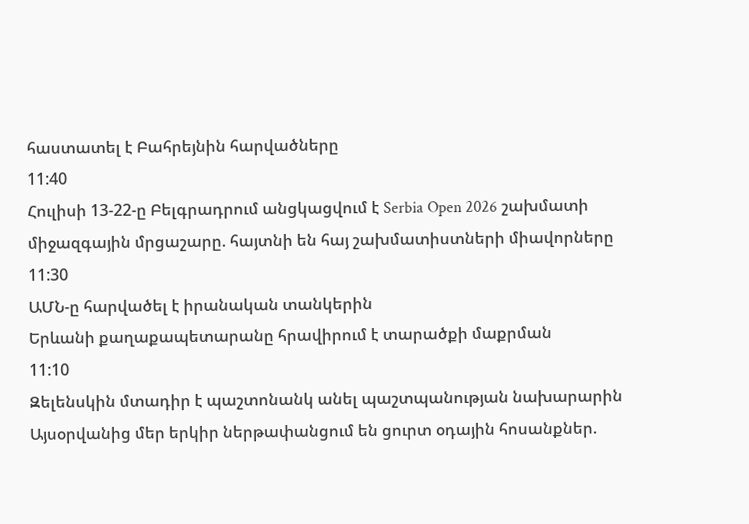հաստատել է Բահրեյնին հարվածները
11:40
Հուլիսի 13-22-ը Բելգրադրում անցկացվում է Serbia Open 2026 շախմատի միջազգային մրցաշարը. հայտնի են հայ շախմատիստների միավորները
11:30
ԱՄՆ-ը հարվածել է իրանական տանկերին
Երևանի քաղաքապետարանը հրավիրում է տարածքի մաքրման
11:10
Զելենսկին մտադիր է պաշտոնանկ անել պաշտպանության նախարարին
Այսօրվանից մեր երկիր ներթափանցում են ցուրտ օդային հոսանքներ.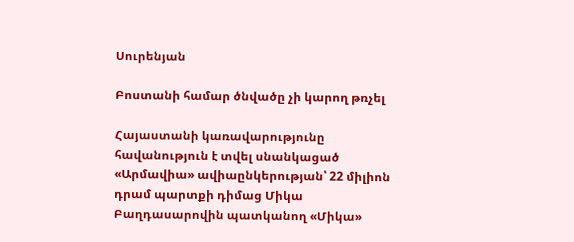Սուրենյան

Բոստանի համար ծնվածը չի կարող թռչել

Հայաստանի կառավարությունը հավանություն է տվել սնանկացած «Արմավիա» ավիաընկերության՝ 22 միլիոն դրամ պարտքի դիմաց Միկա Բաղդասարովին պատկանող «Միկա»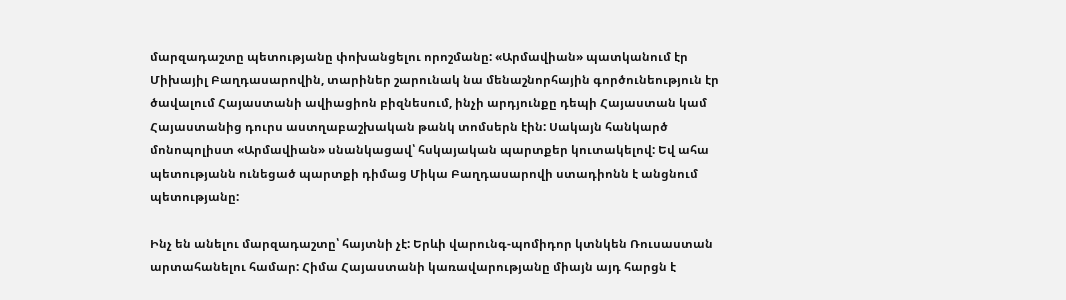մարզադաշտը պետությանը փոխանցելու որոշմանը: «Արմավիան» պատկանում էր Միխայիլ Բաղդասարովին, տարիներ շարունակ նա մենաշնորհային գործունեություն էր ծավալում Հայաստանի ավիացիոն բիզնեսում, ինչի արդյունքը դեպի Հայաստան կամ Հայաստանից դուրս աստղաբաշխական թանկ տոմսերն էին: Սակայն հանկարծ մոնոպոլիստ «Արմավիան» սնանկացավ՝ հսկայական պարտքեր կուտակելով: Եվ ահա պետությանն ունեցած պարտքի դիմաց Միկա Բաղդասարովի ստադիոնն է անցնում պետությանը:

Ինչ են անելու մարզադաշտը՝ հայտնի չէ: Երևի վարունգ-պոմիդոր կտնկեն Ռուսաստան արտահանելու համար: Հիմա Հայաստանի կառավարությանը միայն այդ հարցն է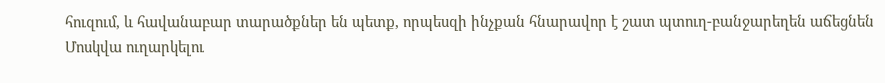հուզում, և հավանաբար տարածքներ են պետք, որպեսզի ինչքան հնարավոր է շատ պտուղ-բանջարեղեն աճեցնեն Մոսկվա ուղարկելու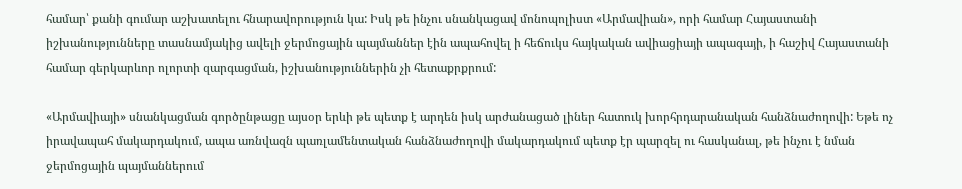համար՝ քանի գումար աշխատելու հնարավորություն կա: Իսկ թե ինչու սնանկացավ մոնոպոլիստ «Արմավիան», որի համար Հայաստանի իշխանությունները տասնամյակից ավելի ջերմոցային պայմաններ էին ապահովել ի հեճուկս հայկական ավիացիայի ապագայի, ի հաշիվ Հայաստանի համար գերկարևոր ոլորտի զարգացման, իշխանություններին չի հետաքրքրում:

«Արմավիայի» սնանկացման գործընթացը այսօր երևի թե պետք է արդեն իսկ արժանացած լիներ հատուկ խորհրդարանական հանձնաժողովի: Եթե ոչ իրավապահ մակարդակում, ապա առնվազն պառլամենտական հանձնաժողովի մակարդակում պետք էր պարզել ու հասկանալ, թե ինչու է նման ջերմոցային պայմաններում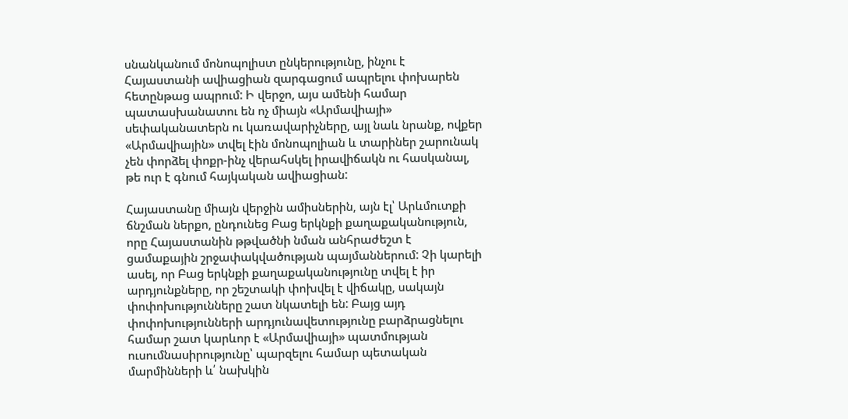սնանկանում մոնոպոլիստ ընկերությունը, ինչու է Հայաստանի ավիացիան զարգացում ապրելու փոխարեն հետընթաց ապրում: Ի վերջո, այս ամենի համար պատասխանատու են ոչ միայն «Արմավիայի» սեփականատերն ու կառավարիչները, այլ նաև նրանք, ովքեր «Արմավիային» տվել էին մոնոպոլիան և տարիներ շարունակ չեն փորձել փոքր-ինչ վերահսկել իրավիճակն ու հասկանալ, թե ուր է գնում հայկական ավիացիան:

Հայաստանը միայն վերջին ամիսներին, այն էլ՝ Արևմուտքի ճնշման ներքո, ընդունեց Բաց երկնքի քաղաքականություն, որը Հայաստանին թթվածնի նման անհրաժեշտ է ցամաքային շրջափակվածության պայմաններում: Չի կարելի ասել, որ Բաց երկնքի քաղաքականությունը տվել է իր արդյունքները, որ շեշտակի փոխվել է վիճակը, սակայն փոփոխությունները շատ նկատելի են: Բայց այդ փոփոխությունների արդյունավետությունը բարձրացնելու համար շատ կարևոր է «Արմավիայի» պատմության ուսումնասիրությունը՝ պարզելու համար պետական մարմինների և՛ նախկին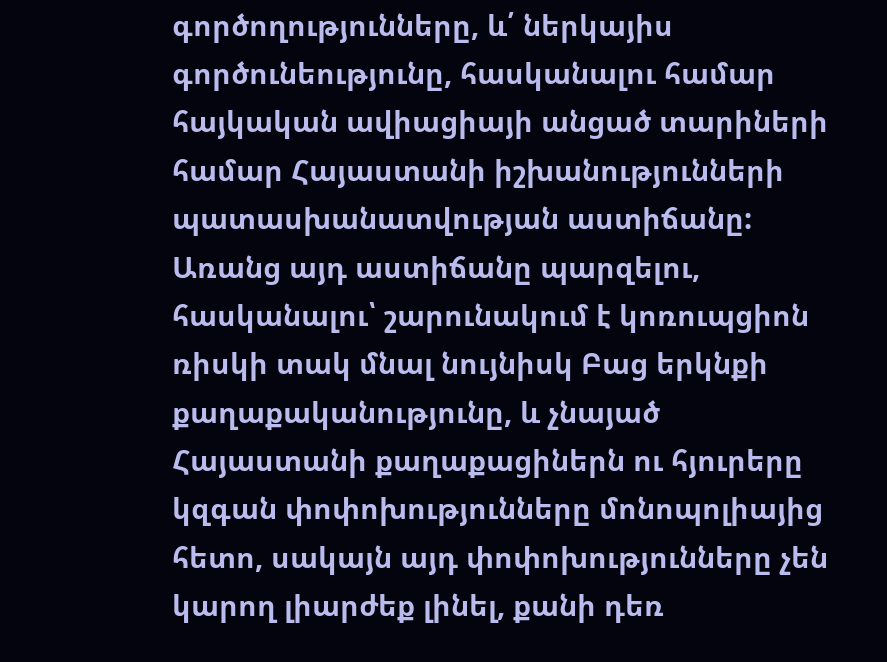գործողությունները, և՛ ներկայիս գործունեությունը, հասկանալու համար հայկական ավիացիայի անցած տարիների համար Հայաստանի իշխանությունների պատասխանատվության աստիճանը: Առանց այդ աստիճանը պարզելու, հասկանալու՝ շարունակում է կոռուպցիոն ռիսկի տակ մնալ նույնիսկ Բաց երկնքի քաղաքականությունը, և չնայած Հայաստանի քաղաքացիներն ու հյուրերը կզգան փոփոխությունները մոնոպոլիայից հետո, սակայն այդ փոփոխությունները չեն կարող լիարժեք լինել, քանի դեռ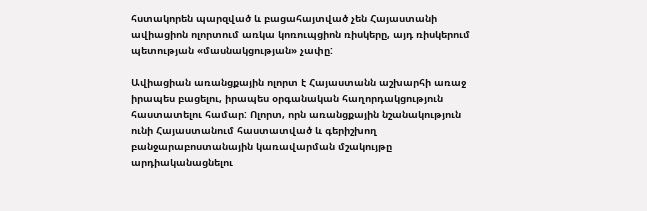հստակորեն պարզված և բացահայտված չեն Հայաստանի ավիացիոն ոլորտում առկա կոռուպցիոն ռիսկերը, այդ ռիսկերում պետության «մասնակցության» չափը:

Ավիացիան առանցքային ոլորտ է Հայաստանն աշխարհի առաջ իրապես բացելու, իրապես օրգանական հաղորդակցություն հաստատելու համար: Ոլորտ, որն առանցքային նշանակություն ունի Հայաստանում հաստատված և գերիշխող բանջարաբոստանային կառավարման մշակույթը արդիականացնելու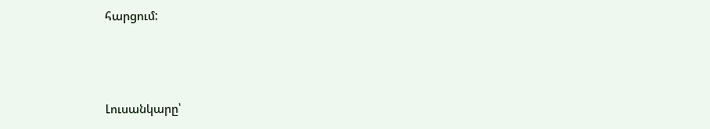հարցում:



Լուսանկարը՝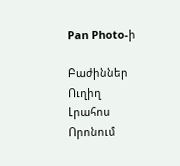Pan Photo-ի

Բաժիններ
Ուղիղ
Լրահոս
Որոնում